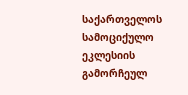საქართველოს სამოციქულო ეკლესიის გამორჩეულ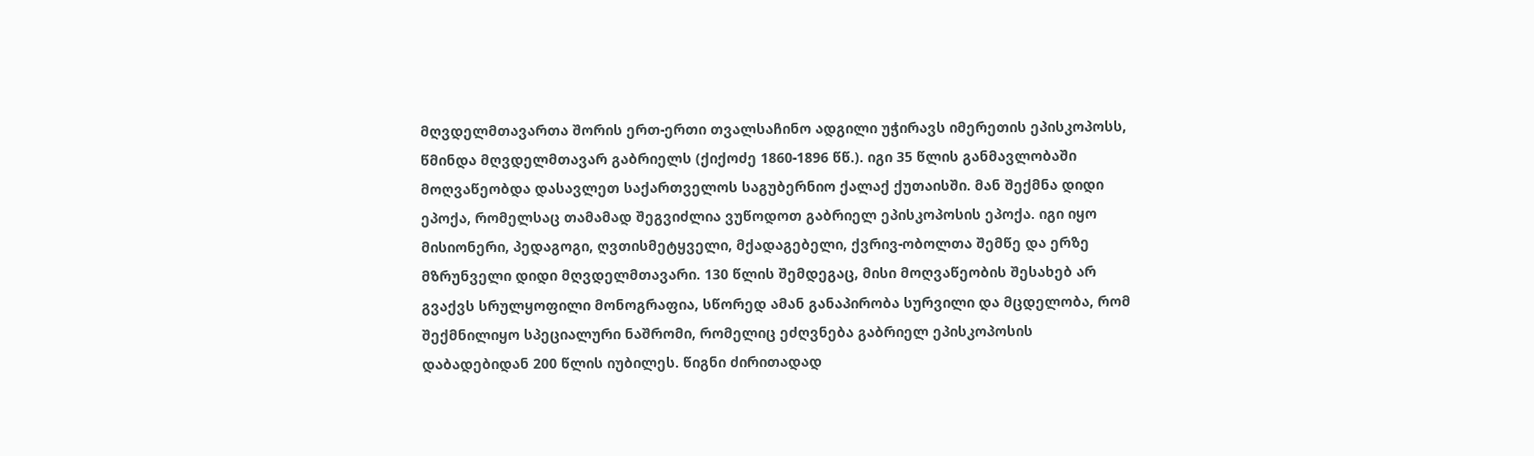მღვდელმთავართა შორის ერთ-ერთი თვალსაჩინო ადგილი უჭირავს იმერეთის ეპისკოპოსს, წმინდა მღვდელმთავარ გაბრიელს (ქიქოძე 1860-1896 წწ.). იგი 35 წლის განმავლობაში მოღვაწეობდა დასავლეთ საქართველოს საგუბერნიო ქალაქ ქუთაისში. მან შექმნა დიდი ეპოქა, რომელსაც თამამად შეგვიძლია ვუწოდოთ გაბრიელ ეპისკოპოსის ეპოქა. იგი იყო მისიონერი, პედაგოგი, ღვთისმეტყველი, მქადაგებელი, ქვრივ-ობოლთა შემწე და ერზე მზრუნველი დიდი მღვდელმთავარი. 130 წლის შემდეგაც, მისი მოღვაწეობის შესახებ არ გვაქვს სრულყოფილი მონოგრაფია, სწორედ ამან განაპირობა სურვილი და მცდელობა, რომ შექმნილიყო სპეციალური ნაშრომი, რომელიც ეძღვნება გაბრიელ ეპისკოპოსის დაბადებიდან 200 წლის იუბილეს. წიგნი ძირითადად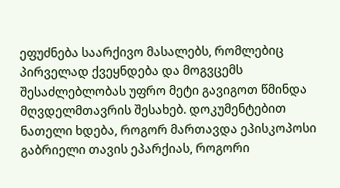ეფუძნება საარქივო მასალებს, რომლებიც პირველად ქვეყნდება და მოგვცემს შესაძლებლობას უფრო მეტი გავიგოთ წმინდა მღვდელმთავრის შესახებ. დოკუმენტებით ნათელი ხდება, როგორ მართავდა ეპისკოპოსი გაბრიელი თავის ეპარქიას, როგორი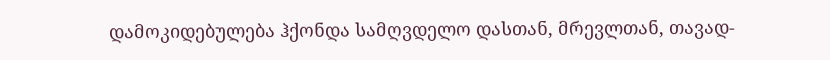დამოკიდებულება ჰქონდა სამღვდელო დასთან, მრევლთან, თავად-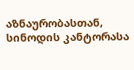აზნაურობასთან, სინოდის კანტორასა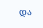და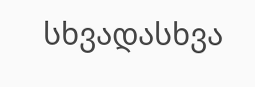სხვადასხვა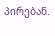პირებან.